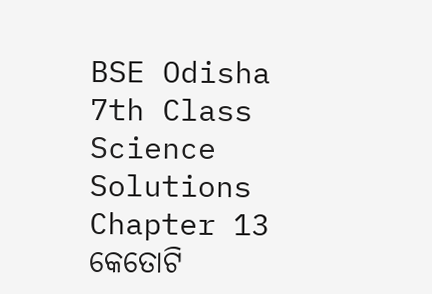BSE Odisha 7th Class Science Solutions Chapter 13 କେତୋଟି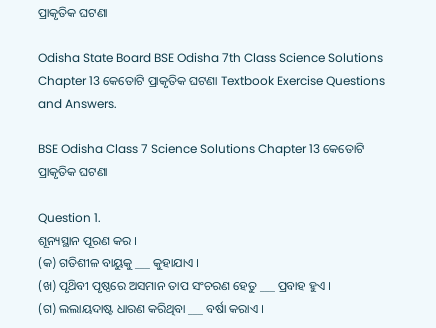ପ୍ରାକୃତିକ ଘଟଣା

Odisha State Board BSE Odisha 7th Class Science Solutions Chapter 13 କେତୋଟି ପ୍ରାକୃତିକ ଘଟଣା Textbook Exercise Questions and Answers.

BSE Odisha Class 7 Science Solutions Chapter 13 କେତୋଟି ପ୍ରାକୃତିକ ଘଟଣା

Question 1.
ଶୂନ୍ୟସ୍ଥାନ ପୂରଣ କର ।
(କ) ଗତିଶୀଳ ବାୟୁକୁ ___ କୁହାଯାଏ ।
(ଖ) ପୃଥ‌ିବୀ ପୃଷ୍ଠରେ ଅସମାନ ତାପ ସଂଚରଣ ହେତୁ ___ ପ୍ରବାହ ହୁଏ ।
(ଗ) ଲଲାୟଦାଷ୍ଟ ଧାରଣ କରିଥିବା ___ ବର୍ଷା କରାଏ ।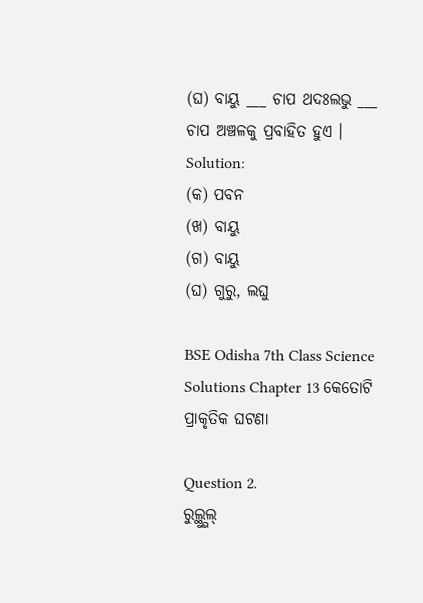(ଘ) ବାୟୁ ___ ଚାପ ଥଦଃଲଭୁ ___ ଚାପ ଅଞ୍ଚଳକୁ ପ୍ରବାହିତ ହୁଏ ।
Solution:
(କ) ପବନ
(ଖ) ବାୟୁ
(ଗ) ବାୟୁ
(ଘ) ଗୁରୁ, ଲଘୁ

BSE Odisha 7th Class Science Solutions Chapter 13 କେତୋଟି ପ୍ରାକୃତିକ ଘଟଣା

Question 2.
ରୁଲ୍ଥ୍ଭୁଲ୍‌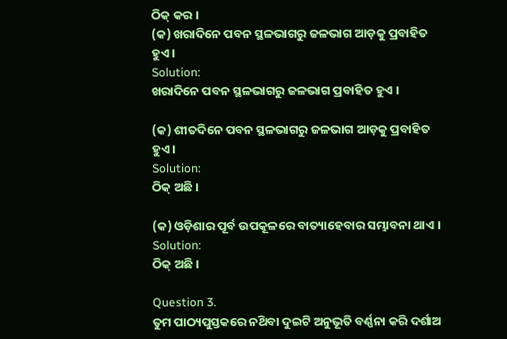ଠିକ୍ କର ।
(କ) ଖରାଦିନେ ପବନ ସ୍ଥଳଭାଗରୁ ଜଳଭାଗ ଆଡ଼କୁ ପ୍ରବାହିତ ହୁଏ ।
Solution:
ଖରାଦିନେ ପବନ ସ୍ଥଳଭାଗରୁ ଜଳଭାଗ ପ୍ରବାହିତ ହୁଏ ।

(କ) ଶୀତଦିନେ ପବନ ସ୍ଥଳଭାଗରୁ ଜଳଭାଗ ଆଡ଼କୁ ପ୍ରବାହିତ ହୁଏ ।
Solution:
ଠିକ୍ ଅଛି ।

(କ) ଓଡ଼ିଶାର ପୂର୍ବ ଉପକୂଳରେ ବାତ୍ୟାହେବାର ସମ୍ଭାବନା ଥାଏ ।
Solution:
ଠିକ୍ ଅଛି ।

Question 3.
ତୁମ ପାଠ୍ୟପୁସ୍ତକରେ ନଥ‌ିବା ଦୁଇଟି ଅନୁଭୂତି ବର୍ଣ୍ଣନା କରି ଦର୍ଶାଅ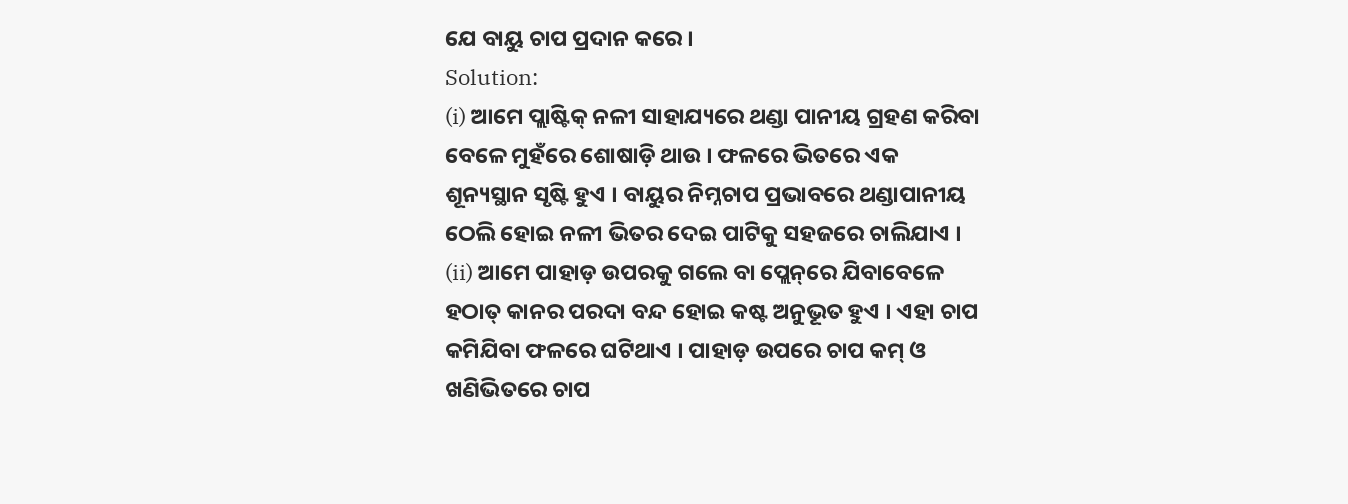ଯେ ବାୟୁ ଚାପ ପ୍ରଦାନ କରେ ।
Solution:
(i) ଆମେ ପ୍ଲାଷ୍ଟିକ୍ ନଳୀ ସାହାଯ୍ୟରେ ଥଣ୍ଡା ପାନୀୟ ଗ୍ରହଣ କରିବା ବେଳେ ମୁହଁରେ ଶୋଷାଡ଼ି ଥାଉ । ଫଳରେ ଭିତରେ ଏକ ଶୂନ୍ୟସ୍ଥାନ ସୃଷ୍ଟି ହୁଏ । ବାୟୁର ନିମ୍ନଚାପ ପ୍ରଭାବରେ ଥଣ୍ଡାପାନୀୟ ଠେଲି ହୋଇ ନଳୀ ଭିତର ଦେଇ ପାଟିକୁ ସହଜରେ ଚାଲିଯାଏ ।
(ii) ଆମେ ପାହାଡ଼ ଉପରକୁ ଗଲେ ବା ପ୍ଲେନ୍‌ରେ ଯିବାବେଳେ ହଠାତ୍ କାନର ପରଦା ବନ୍ଦ ହୋଇ କଷ୍ଟ ଅନୁଭୂତ ହୁଏ । ଏହା ଚାପ କମିଯିବା ଫଳରେ ଘଟିଥାଏ । ପାହାଡ଼ ଉପରେ ଚାପ କମ୍ ଓ ଖଣିଭିତରେ ଚାପ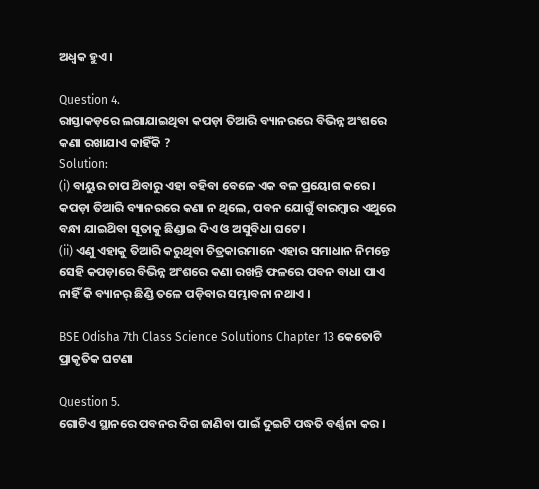ଅଧ୍ବକ ହୁଏ ।

Question 4.
ରାସ୍ତାକଡ଼ରେ ଲଗାଯାଇଥିବା କପଡ଼ା ତିଆରି ବ୍ୟାନରରେ ବିଭିନ୍ନ ଅଂଶରେ କଣା ରଖାଯାଏ କାହିଁକି ?
Solution:
(i) ବାୟୁର ଚାପ ଥ‌ିବାରୁ ଏହା ବହିବା ବେଳେ ଏକ ବଳ ପ୍ରୟୋଗ କରେ । କପଡ଼ା ତିଆରି ବ୍ୟାନରରେ କଣା ନ ଥିଲେ, ପବନ ଯୋଗୁଁ ବାରମ୍ବାର ଏଥୁରେ ବନ୍ଧା ଯାଇଥ‌ିବା ସୂତାକୁ ଛିଣ୍ଡାଇ ଦିଏ ଓ ଅସୁବିଧା ଘଟେ ।
(ii) ଏଣୁ ଏହାକୁ ତିଆରି କରୁଥିବା ଚିତ୍ରକାରମାନେ ଏହାର ସମାଧାନ ନିମନ୍ତେ ସେହି କପଡ଼ାରେ ବିଭିନ୍ନ ଅଂଶରେ କଣା ରଖନ୍ତି ଫଳରେ ପବନ ବାଧା ପାଏ ନାହିଁ କି ବ୍ୟାନର୍‌ ଛିଣ୍ଡି ତଳେ ପଡ଼ିବାର ସମ୍ଭାବନା ନଥାଏ ।

BSE Odisha 7th Class Science Solutions Chapter 13 କେତୋଟି ପ୍ରାକୃତିକ ଘଟଣା

Question 5.
ଗୋଟିଏ ସ୍ଥାନରେ ପବନର ଦିଗ ଜାଣିବା ପାଇଁ ଦୁଇଟି ପଦ୍ଧତି ବର୍ଣ୍ଣନା କର ।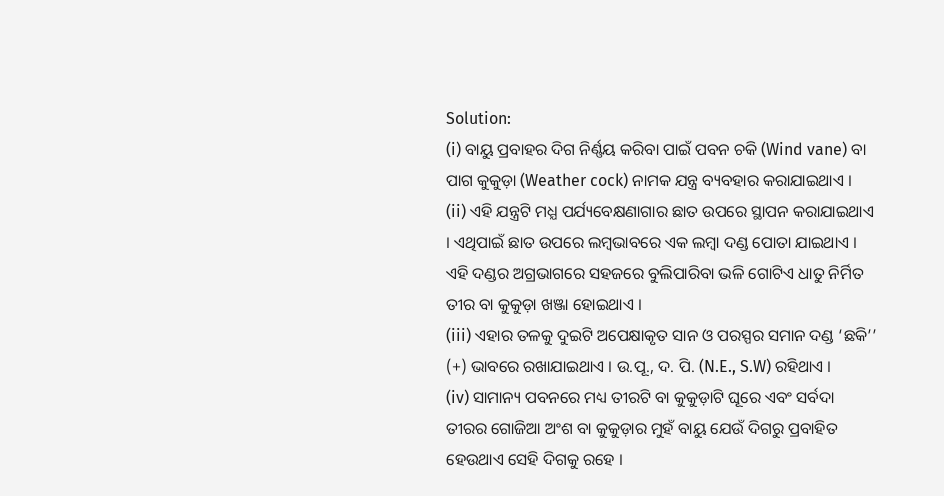Solution:
(i) ବାୟୁ ପ୍ରବାହର ଦିଗ ନିର୍ଣ୍ଣୟ କରିବା ପାଇଁ ପବନ ଚକି (Wind vane) ବା ପାଗ କୁକୁଡ଼ା (Weather cock) ନାମକ ଯନ୍ତ୍ର ବ୍ୟବହାର କରାଯାଇଥାଏ ।
(ii) ଏହି ଯନ୍ତ୍ରଟି ମଧ୍ଯ ପର୍ଯ୍ୟବେକ୍ଷଣାଗାର ଛାତ ଉପରେ ସ୍ଥାପନ କରାଯାଇଥାଏ । ଏଥିପାଇଁ ଛାତ ଉପରେ ଲମ୍ବଭାବରେ ଏକ ଲମ୍ବା ଦଣ୍ଡ ପୋତା ଯାଇଥାଏ । ଏହି ଦଣ୍ଡର ଅଗ୍ରଭାଗରେ ସହଜରେ ବୁଲିପାରିବା ଭଳି ଗୋଟିଏ ଧାତୁ ନିର୍ମିତ ତୀର ବା କୁକୁଡ଼ା ଖଞ୍ଜା ହୋଇଥାଏ ।
(iii) ଏହାର ତଳକୁ ଦୁଇଟି ଅପେକ୍ଷାକୃତ ସାନ ଓ ପରସ୍ପର ସମାନ ଦଣ୍ଡ ‘ଛକି’’ (+) ଭାବରେ ରଖାଯାଇଥାଏ । ଉ.ପୂ., ଦ. ପି. (N.E., S.W) ରହିଥାଏ ।
(iv) ସାମାନ୍ୟ ପବନରେ ମଧ୍ୟ ତୀରଟି ବା କୁକୁଡ଼ାଟି ଘୂରେ ଏବଂ ସର୍ବଦା ତୀରର ଗୋଜିଆ ଅଂଶ ବା କୁକୁଡ଼ାର ମୁହଁ ବାୟୁ ଯେଉଁ ଦିଗରୁ ପ୍ରବାହିତ ହେଉଥାଏ ସେହି ଦିଗକୁ ରହେ ।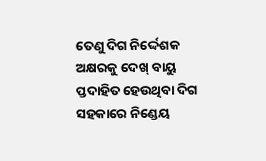ତେଣୁ ଦିଗ ନିର୍ଦ୍ଦେଶକ ଅକ୍ଷରକୁ ଦେଖ୍ ବାୟୁ ପ୍ତଦାହିତ ହେଉଥିବା ଦିଗ ସହକାରେ ନିଣ୍ଡେୟ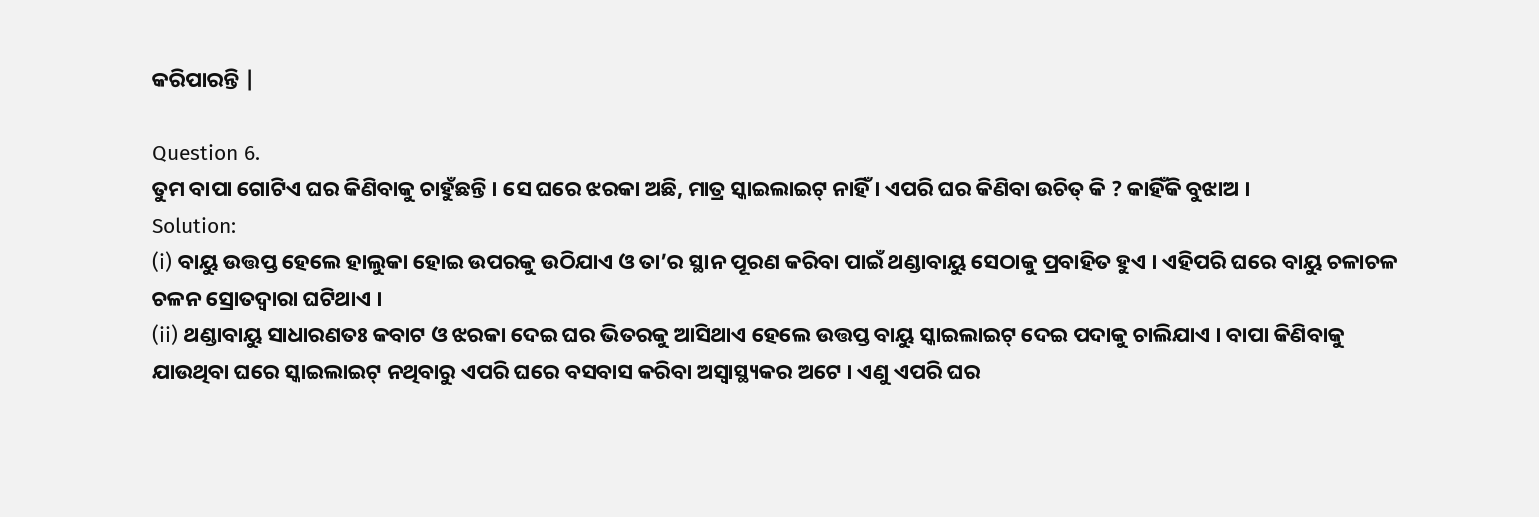କରିପାରନ୍ତି |

Question 6.
ତୁମ ବାପା ଗୋଟିଏ ଘର କିଣିବାକୁ ଚାହୁଁଛନ୍ତି । ସେ ଘରେ ଝରକା ଅଛି, ମାତ୍ର ସ୍କାଇଲାଇଟ୍‌ ନାହିଁ । ଏପରି ଘର କିଣିବା ଉଚିତ୍ କି ? କାହିଁକି ବୁଝାଅ ।
Solution:
(i) ବାୟୁ ଉତ୍ତପ୍ତ ହେଲେ ହାଲୁକା ହୋଇ ଉପରକୁ ଉଠିଯାଏ ଓ ତା’ର ସ୍ଥାନ ପୂରଣ କରିବା ପାଇଁ ଥଣ୍ଡାବାୟୁ ସେଠାକୁ ପ୍ରବାହିତ ହୁଏ । ଏହିପରି ଘରେ ବାୟୁ ଚଳାଚଳ ଚଳନ ସ୍ରୋତଦ୍ୱାରା ଘଟିଥାଏ ।
(ii) ଥଣ୍ଡାବାୟୁ ସାଧାରଣତଃ କବାଟ ଓ ଝରକା ଦେଇ ଘର ଭିତରକୁ ଆସିଥାଏ ହେଲେ ଉତ୍ତପ୍ତ ବାୟୁ ସ୍କାଇଲାଇଟ୍ ଦେଇ ପଦାକୁ ଚାଲିଯାଏ । ବାପା କିଣିବାକୁ ଯାଉଥିବା ଘରେ ସ୍କାଇଲାଇଟ୍ ନଥିବାରୁ ଏପରି ଘରେ ବସବାସ କରିବା ଅସ୍ବାସ୍ଥ୍ୟକର ଅଟେ । ଏଣୁ ଏପରି ଘର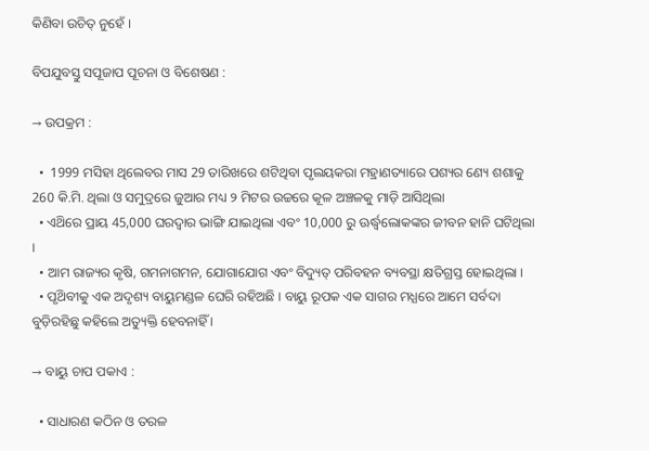କିଣିବା ଉଚିତ୍‌ ନୁହେଁ ।

ବିପଯୁବସ୍ତୁ ସପୂଜାପ ପୂଚନା ଓ ବିଶେଷଣ :

→ ଉପକ୍ରମ :

  •  1999 ମସିହା ଥିଲେବର ମାସ 29 ତାରିଖରେ ଶଟିଥିବା ପୃଲୟକରା ମହ୍ରାଣତ୍ୟାରେ ପଶ୍ୟର ଣ୍ୟେ ଶଶାକୁ 260 କି.ମି. ଥିଲା ଓ ସମୁଦ୍ରରେ ଜୁଆର ମଧ୍ୟ ୨ ମିଟର ଉଚ୍ଚରେ କୂଳ ଅଞ୍ଚଳକୁ ମାଡ଼ି ଆସିଥିଲା
  • ଏଥ‌ିରେ ପ୍ରାୟ 45,000 ଘରଦ୍ୱାର ଭାଙ୍ଗି ଯାଇଥିଲା ଏବଂ 10,000 ରୁ ଊର୍ଦ୍ଧ୍ବଲୋକଙ୍କର ଜୀବନ ହାନି ଘଟିଥିଲା ।
  • ଆମ ରାଜ୍ୟର କୃଷି, ଗମନାଗମନ, ଯୋଗାଯୋଗ ଏବଂ ବିଦ୍ୟୁତ୍ ପରିବହନ ବ୍ୟବସ୍ଥା କ୍ଷତିଗ୍ରସ୍ତ ହୋଇଥିଲା ।
  • ପୃଥ‌ିବୀକୁ ଏକ ଅଦୃଶ୍ୟ ବାୟୁମଣ୍ଡଳ ଘେରି ରହିଅଛି । ବାୟୁ ରୂପକ ଏକ ସାଗର ମଧ୍ଯରେ ଆମେ ସର୍ବଦା ବୁଡ଼ିରହିଛୁ କହିଲେ ଅତ୍ୟୁକ୍ତି ହେବନାହିଁ ।

→ ବାୟୁ ଚାପ ପକାଏ :

  • ସାଧାରଣ କଠିନ ଓ ତରଳ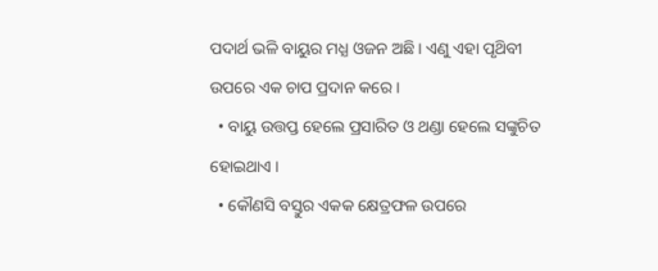ପଦାର୍ଥ ଭଳି ବାୟୁର ମଧ୍ଯ ଓଜନ ଅଛି । ଏଣୁ ଏହା ପୃଥ‌ିବୀ ଉପରେ ଏକ ଚାପ ପ୍ରଦାନ କରେ ।
  • ବାୟୁ ଉତ୍ତପ୍ତ ହେଲେ ପ୍ରସାରିତ ଓ ଥଣ୍ଡା ହେଲେ ସଙ୍କୁଚିତ ହୋଇଥାଏ ।
  • କୌଣସି ବସ୍ତୁର ଏକକ କ୍ଷେତ୍ରଫଳ ଉପରେ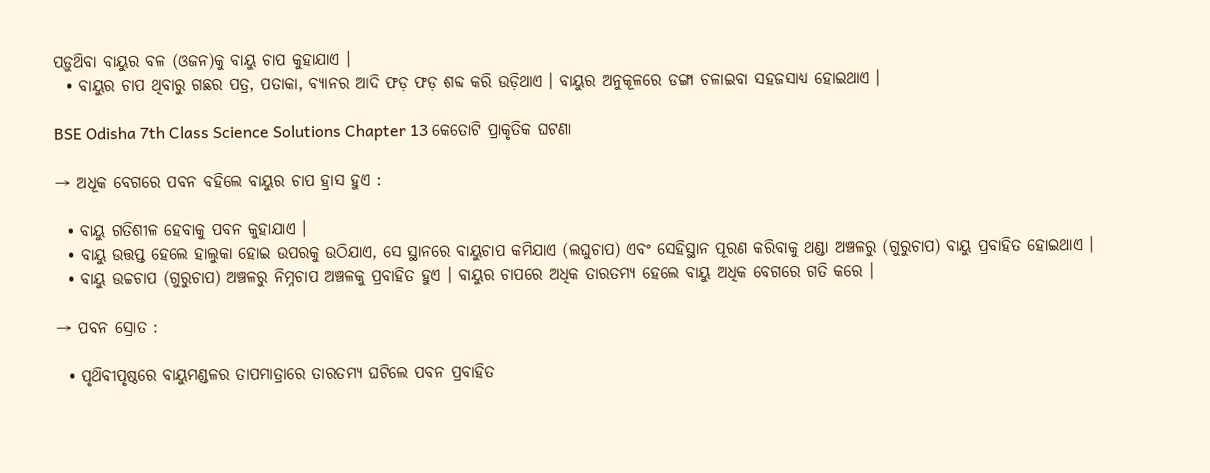ପଡ଼ୁଥ‌ିବା ବାୟୁର ବଳ (ଓଜନ)କୁ ବାୟୁ ଚାପ କୁହାଯାଏ ।
  • ବାୟୁର ଚାପ ଥିବାରୁ ଗଛର ପତ୍ର, ପତାକା, ବ୍ୟାନର ଆଦି ଫଡ଼ ଫଡ଼ ଶବ୍ଦ କରି ଉଡ଼ିଥାଏ । ବାୟୁର ଅନୁକୂଳରେ ଡଙ୍ଗା ଚଳାଇବା ସହଜସାଧ୍ୟ ହୋଇଥାଏ ।

BSE Odisha 7th Class Science Solutions Chapter 13 କେତୋଟି ପ୍ରାକୃତିକ ଘଟଣା

→ ଅଧୂକ ବେଗରେ ପବନ ବହିଲେ ବାୟୁର ଚାପ ହ୍ରାସ ହୁଏ :

  • ବାୟୁ ଗତିଶୀଳ ହେବାକୁ ପବନ କୁହାଯାଏ ।
  • ବାୟୁ ଉତ୍ତପ୍ତ ହେଲେ ହାଲୁକା ହୋଇ ଉପରକୁ ଉଠିଯାଏ, ସେ ସ୍ଥାନରେ ବାୟୁଚାପ କମିଯାଏ (ଲଘୁଚାପ) ଏବଂ ସେହିସ୍ଥାନ ପୂରଣ କରିବାକୁ ଥଣ୍ଡା ଅଞ୍ଚଳରୁ (ଗୁରୁଚାପ) ବାୟୁ ପ୍ରବାହିତ ହୋଇଥାଏ ।
  • ବାୟୁ ଉଚ୍ଚଚାପ (ଗୁରୁଚାପ) ଅଞ୍ଚଳରୁ ନିମ୍ନଚାପ ଅଞ୍ଚଳକୁ ପ୍ରବାହିତ ହୁଏ । ବାୟୁର ଚାପରେ ଅଧିକ ତାରତମ୍ୟ ହେଲେ ବାୟୁ ଅଧିକ ବେଗରେ ଗତି କରେ ।

→ ପବନ ସ୍ରୋତ :

  • ପୃଥ‌ିବୀପୃଷ୍ଠରେ ବାୟୁମଣ୍ଡଳର ତାପମାତ୍ରାରେ ତାରତମ୍ୟ ଘଟିଲେ ପବନ ପ୍ରବାହିତ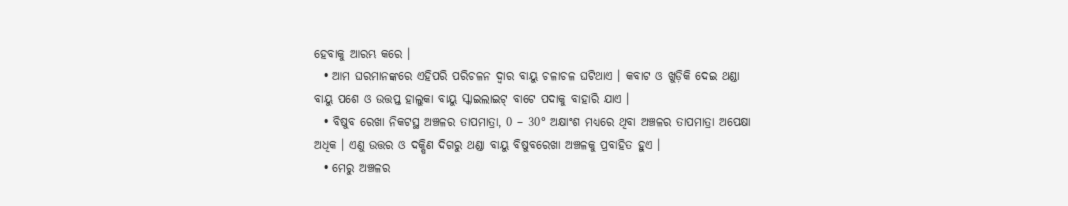ହେବାକୁ ଆରମ୍ଭ କରେ ।
  • ଆମ ଘରମାନଙ୍କରେ ଏହିପରି ପରିଚଳନ ଦ୍ବାର ବାୟୁ ଚଳାଚଳ ଘଟିଥାଏ । କବାଟ ଓ ଖୁଡ଼ିକି ଦେଇ ଥଣ୍ଡା ବାୟୁ ପଶେ ଓ ଉତ୍ତପ୍ତ ହାଲୁକା ବାୟୁ ସ୍କାଇଲାଇଟ୍ ବାଟେ ପଦାକୁ ବାହାରି ଯାଏ ।
  • ବିଷୁବ ରେଖା ନିକଟସ୍ଥ ଅଞ୍ଚଳର ତାପମାତ୍ରା, 0 – 30° ଅକ୍ଷାଂଶ ମଧ୍ୟରେ ଥିବା ଅଞ୍ଚଳର ତାପମାତ୍ରା ଅପେକ୍ଷା ଅଧିକ । ଏଣୁ ଉତ୍ତର ଓ ଦକ୍ଷିଣ ଦିଗରୁ ଥଣ୍ଡା ବାୟୁ ବିଷୁବରେଖା ଅଞ୍ଚଳକୁ ପ୍ରବାହିତ ହୁଏ ।
  • ମେରୁ ଅଞ୍ଚଳର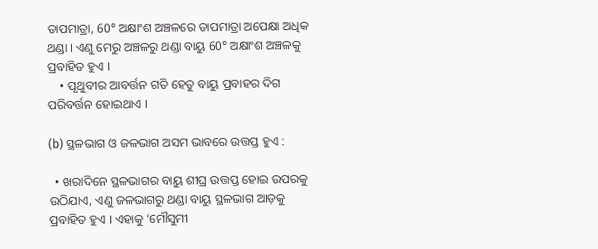ତାପମାତ୍ରା, 60° ଅକ୍ଷାଂଶ ଅଞ୍ଚଳରେ ତାପମାତ୍ରା ଅପେକ୍ଷା ଅଧିକ ଥଣ୍ଡା । ଏଣୁ ମେରୁ ଅଞ୍ଚଳରୁ ଥଣ୍ଡା ବାୟୁ 60° ଅକ୍ଷାଂଶ ଅଞ୍ଚଳକୁ ପ୍ରବାହିତ ହୁଏ ।
    • ପୃଥୁବୀର ଆବର୍ତ୍ତନ ଗତି ହେତୁ ବାୟୁ ପ୍ରବାହର ଦିଗ ପରିବର୍ତ୍ତନ ହୋଇଥାଏ ।

(b) ସ୍ଥଳଭାଗ ଓ ଜଳଭାଗ ଅସମ ଭାବରେ ଉତ୍ତପ୍ତ ହୁଏ :

  • ଖରାଦିନେ ସ୍ଥଳଭାଗର ବାୟୁ ଶୀଘ୍ର ଉତ୍ତପ୍ତ ହୋଇ ଉପରକୁ ଉଠିଯାଏ, ଏଣୁ ଜଳଭାଗରୁ ଥଣ୍ଡା ବାୟୁ ସ୍ଥଳଭାଗ ଆଡ଼କୁ ପ୍ରବାହିତ ହୁଏ । ଏହାକୁ ‘ମୌସୁମୀ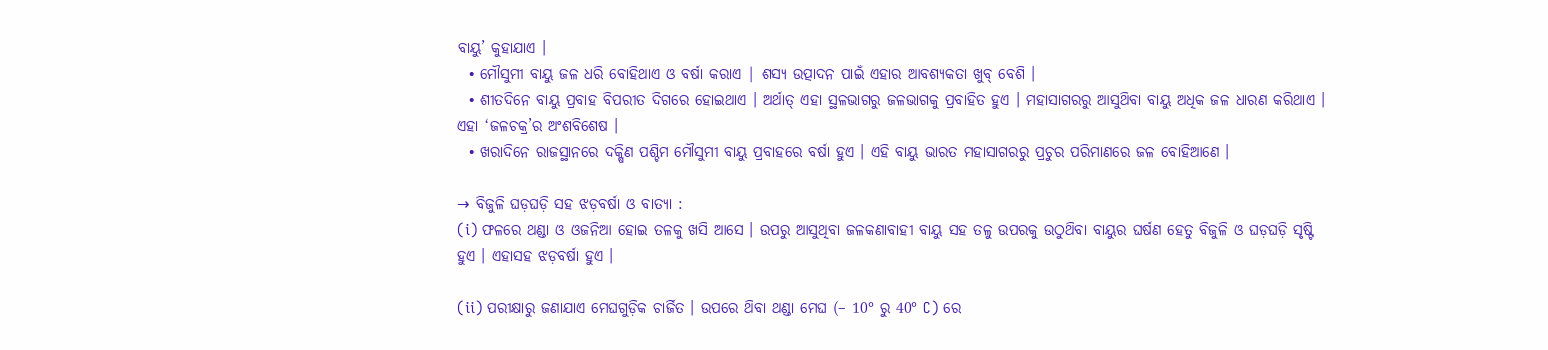ବାୟୁ’ କୁହାଯାଏ ।
  • ମୌସୁମୀ ବାୟୁ ଜଳ ଧରି ବୋହିଥାଏ ଓ ବର୍ଷା କରାଏ | ଶସ୍ୟ ଉତ୍ପାଦନ ପାଇଁ ଏହାର ଆବଶ୍ୟକତା ଖୁବ୍ ବେଶି ।
  • ଶୀତଦିନେ ବାୟୁ ପ୍ରବାହ ବିପରୀତ ଦିଗରେ ହୋଇଥାଏ । ଅର୍ଥାତ୍ ଏହା ସ୍ଥଳଭାଗରୁ ଜଳଭାଗକୁ ପ୍ରବାହିତ ହୁଏ । ମହାସାଗରରୁ ଆସୁଥ‌ିବା ବାୟୁ ଅଧିକ ଜଳ ଧାରଣ କରିଥାଏ । ଏହା ‘ଜଳଚକ୍ର’ର ଅଂଶବିଶେଷ ।
  • ଖରାଦିନେ ରାଜସ୍ଥାନରେ ଦକ୍ଷିଣ ପଶ୍ଚିମ ମୌସୁମୀ ବାୟୁ ପ୍ରବାହରେ ବର୍ଷା ହୁଏ । ଏହି ବାୟୁ ଭାରତ ମହାସାଗରରୁ ପ୍ରଚୁର ପରିମାଣରେ ଜଳ ବୋହିଆଣେ ।

→ ବିଜୁଳି ଘଡ଼ଘଡ଼ି ସହ ଝଡ଼ବର୍ଷା ଓ ବାତ୍ୟା :
(i) ଫଳରେ ଥଣ୍ଡା ଓ ଓଜନିଆ ହୋଇ ତଳକୁ ଖସି ଆସେ । ଉପରୁ ଆସୁଥିବା ଜଳକଣାବାହୀ ବାୟୁ ସହ ତଳୁ ଉପରକୁ ଉଠୁଥ‌ିବା ବାୟୁର ଘର୍ଷଣ ହେତୁ ବିଜୁଳି ଓ ଘଡ଼ଘଡ଼ି ସୃଷ୍ଟି ହୁଏ । ଏହାସହ ଝଡ଼ବର୍ଷା ହୁଏ ।

(ii) ପରୀକ୍ଷାରୁ ଜଣାଯାଏ ମେଘଗୁଡ଼ିକ ଚାର୍ଜିତ । ଉପରେ ଥ‌ିବା ଥଣ୍ଡା ମେଘ (– 10° ରୁ 40° C) ରେ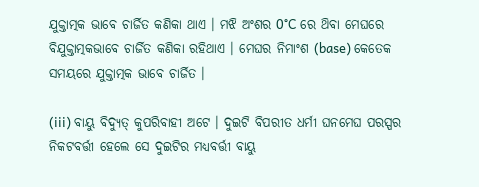ଯୁକ୍ତାତ୍ମକ ଭାବେ ଚାର୍ଜିତ କଣିକା ଥାଏ । ମଝି ଅଂଶର 0°C ରେ ଥ‌ିବା ମେଘରେ ବିଯୁକ୍ତାତ୍ମକଭାବେ ଚାର୍ଜିତ କଣିକା ରହିଥାଏ । ମେଘର ନିମାଂଶ (base) କେତେକ ସମୟରେ ଯୁକ୍ତାତ୍ମକ ଭାବେ ଚାର୍ଜିତ ।

(iii) ବାୟୁ ବିଦ୍ୟୁତ୍‌ କୁପରିବାହୀ ଅଟେ । ଦୁଇଟି ବିପରୀତ ଧର୍ମୀ ଘନମେଘ ପରସ୍ପର ନିକଟବର୍ତ୍ତୀ ହେଲେ ସେ ଦୁଇଟିର ମଧ୍ୟବର୍ତ୍ତୀ ବାୟୁ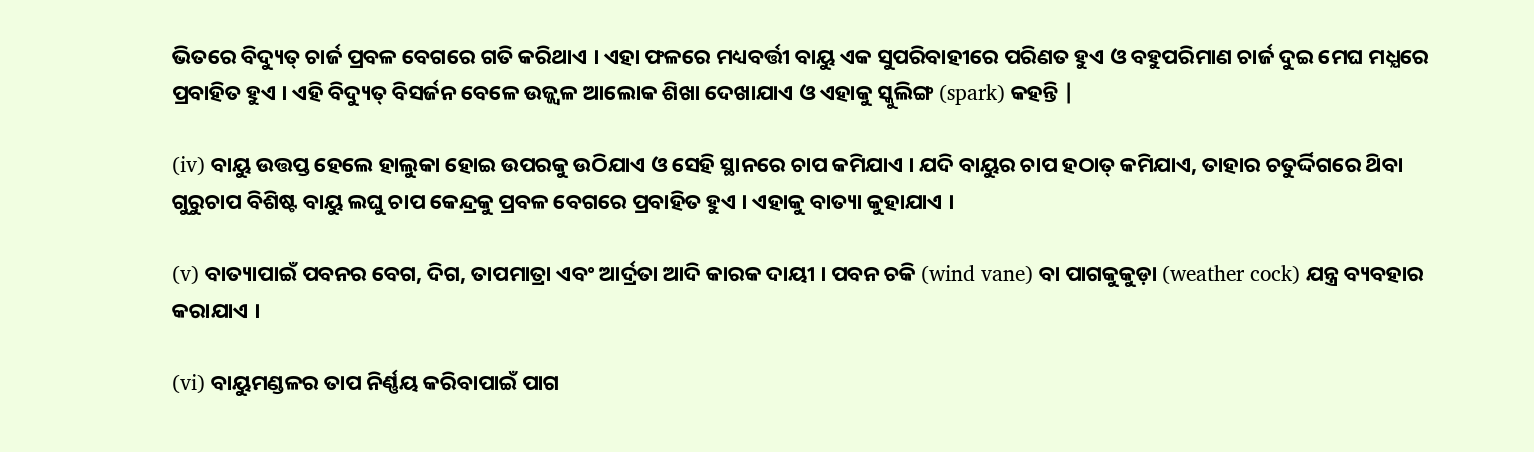ଭିତରେ ବିଦ୍ୟୁତ୍ ଚାର୍ଜ ପ୍ରବଳ ବେଗରେ ଗତି କରିଥାଏ । ଏହା ଫଳରେ ମଧ୍ୟବର୍ତ୍ତୀ ବାୟୁ ଏକ ସୁପରିବାହୀରେ ପରିଣତ ହୁଏ ଓ ବହୁପରିମାଣ ଚାର୍ଜ ଦୁଇ ମେଘ ମଧ୍ଯରେ ପ୍ରବାହିତ ହୁଏ । ଏହି ବିଦ୍ୟୁତ୍ ବିସର୍ଜନ ବେଳେ ଉଜ୍ଜ୍ୱଳ ଆଲୋକ ଶିଖା ଦେଖାଯାଏ ଓ ଏହାକୁ ସ୍କୁଲିଙ୍ଗ (spark) କହନ୍ତି |

(iv) ବାୟୁ ଉତ୍ତପ୍ତ ହେଲେ ହାଲୁକା ହୋଇ ଉପରକୁ ଉଠିଯାଏ ଓ ସେହି ସ୍ଥାନରେ ଚାପ କମିଯାଏ । ଯଦି ବାୟୁର ଚାପ ହଠାତ୍ କମିଯାଏ, ତାହାର ଚତୁର୍ଦ୍ଦିଗରେ ଥ‌ିବା ଗୁରୁଚାପ ବିଶିଷ୍ଟ ବାୟୁ ଲଘୁ ଚାପ କେନ୍ଦ୍ରକୁ ପ୍ରବଳ ବେଗରେ ପ୍ରବାହିତ ହୁଏ । ଏହାକୁ ବାତ୍ୟା କୁହାଯାଏ ।

(v) ବାତ୍ୟାପାଇଁ ପବନର ବେଗ, ଦିଗ, ତାପମାତ୍ରା ଏବଂ ଆର୍ଦ୍ରତା ଆଦି କାରକ ଦାୟୀ । ପବନ ଚକି (wind vane) ବା ପାଗକୁକୁଡ଼ା (weather cock) ଯନ୍ତ୍ର ବ୍ୟବହାର କରାଯାଏ ।

(vi) ବାୟୁମଣ୍ଡଳର ତାପ ନିର୍ଣ୍ଣୟ କରିବାପାଇଁ ପାଗ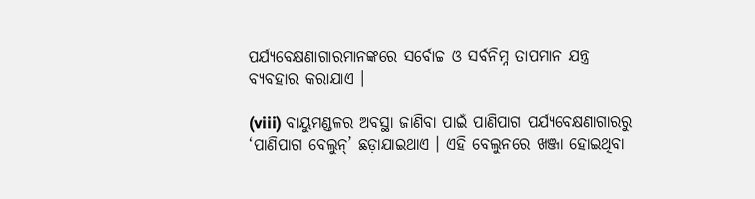ପର୍ଯ୍ୟବେକ୍ଷଣାଗାରମାନଙ୍କରେ ସର୍ବୋଚ୍ଚ ଓ ସର୍ବନିମ୍ନ ତାପମାନ ଯନ୍ତ୍ର ବ୍ୟବହାର କରାଯାଏ ।

(viii) ବାୟୁମଣ୍ଡଳର ଅବସ୍ଥା ଜାଣିବା ପାଇଁ ପାଣିପାଗ ପର୍ଯ୍ୟବେକ୍ଷଣାଗାରରୁ ‘ପାଣିପାଗ ବେଲୁନ୍’ ଛଡ଼ାଯାଇଥାଏ । ଏହି ବେଲୁନରେ ଖଞ୍ଜା ହୋଇଥିବା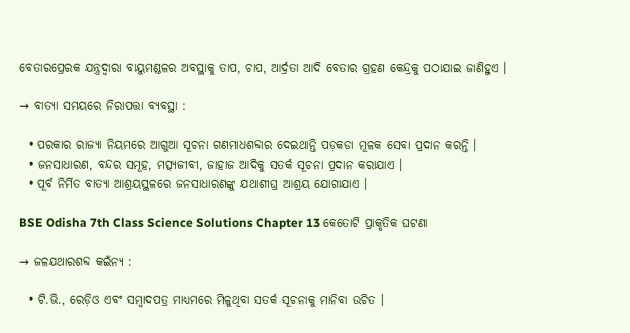ବେତାରପ୍ରେରକ ଯନ୍ତ୍ରଦ୍ୱାରା ବାୟୁମଣ୍ଡଳର ଅବସ୍ଥାକୁ ତାପ, ଚାପ, ଆର୍ଦ୍ରତା ଆଦି ବେତାର ଗ୍ରହଣ କେନ୍ଦ୍ରକୁ ପଠାଯାଇ ଜାଣିହୁଏ ।

→ ବାତ୍ୟା ସମୟରେ ନିରାପତ୍ତା ବ୍ୟବସ୍ଥା :

  • ପରକାର ରାଜ୍ୟା ନିୟମରେ ଆଗୁଆ ସୂଚନା ଗଣମାଧଶବ୍ଦାର ଦେଇଥାନ୍ତି ପଡ଼କଡା ମୂଳକ ସେବା ପ୍ରଦାନ କରନ୍ତି ।
  • ଜନସାଧାରଣ, ବନ୍ଦର ସମୂହ, ମତ୍ସ୍ୟଜୀବୀ, ଜାହାଜ ଆଦିକୁ ସତର୍କ ସୂଚନା ପ୍ରଦାନ କରାଯାଏ ।
  • ପୂର୍ବ ନିର୍ମିତ ବାତ୍ୟା ଆଶ୍ରୟସ୍ଥଳରେ ଜନସାଧାରଣଙ୍କୁ ଯଥାଶୀଘ୍ର ଆଶ୍ରୟ ଯୋଗାଯାଏ ।

BSE Odisha 7th Class Science Solutions Chapter 13 କେତୋଟି ପ୍ରାକୃତିକ ଘଟଣା

→ ଜଳଯଥାରଶବ୍ଦ କଇଁନ୍ୟ :

  • ଟି.ଭି., ରେଡ଼ିଓ ଏବଂ ସମ୍ବାଦପତ୍ର ମାଧ୍ୟମରେ ମିଳୁଥିବା ସତର୍କ ସୂଚନାକୁ ମାନିବା ଉଚିତ ।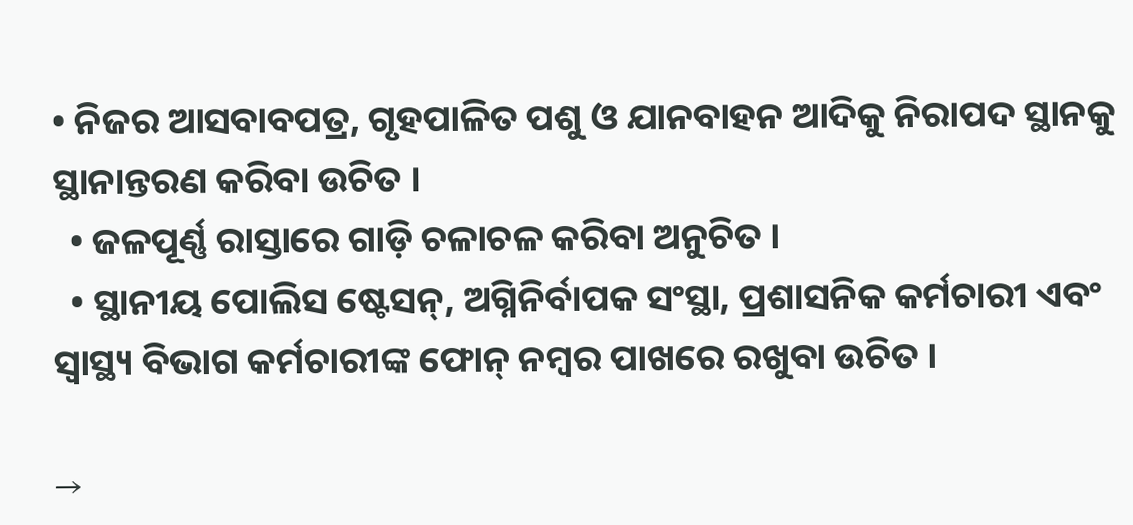• ନିଜର ଆସବାବପତ୍ର, ଗୃହପାଳିତ ପଶୁ ଓ ଯାନବାହନ ଆଦିକୁ ନିରାପଦ ସ୍ଥାନକୁ ସ୍ଥାନାନ୍ତରଣ କରିବା ଉଚିତ ।
  • ଜଳପୂର୍ଣ୍ଣ ରାସ୍ତାରେ ଗାଡ଼ି ଚଳାଚଳ କରିବା ଅନୁଚିତ ।
  • ସ୍ଥାନୀୟ ପୋଲିସ ଷ୍ଟେସନ୍, ଅଗ୍ନିନିର୍ବାପକ ସଂସ୍ଥା, ପ୍ରଶାସନିକ କର୍ମଚାରୀ ଏବଂ ସ୍ଵାସ୍ଥ୍ୟ ବିଭାଗ କର୍ମଚାରୀଙ୍କ ଫୋନ୍ ନମ୍ବର ପାଖରେ ରଖୁବା ଉଚିତ ।

→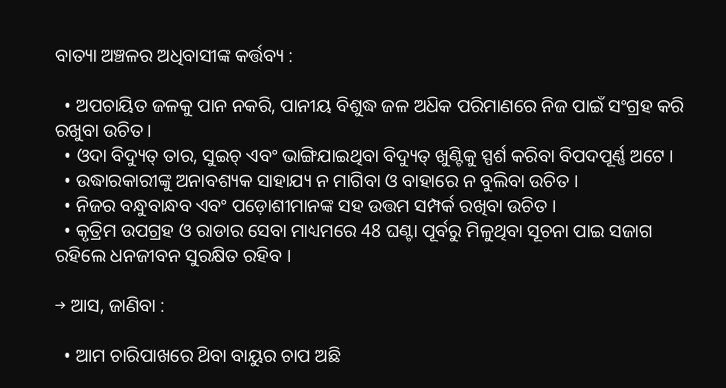ବାତ୍ୟା ଅଞ୍ଚଳର ଅଧିବାସୀଙ୍କ କର୍ତ୍ତବ୍ୟ :

  • ଅପଚାୟିତ ଜଳକୁ ପାନ ନକରି, ପାନୀୟ ବିଶୁଦ୍ଧ ଜଳ ଅଧ‌ିକ ପରିମାଣରେ ନିଜ ପାଇଁ ସଂଗ୍ରହ କରି ରଖୁବା ଉଚିତ ।
  • ଓଦା ବିଦ୍ୟୁତ୍ ତାର, ସୁଇଚ୍ ଏବଂ ଭାଙ୍ଗିଯାଇଥିବା ବିଦ୍ୟୁତ୍ ଖୁଣ୍ଟିକୁ ସ୍ପର୍ଶ କରିବା ବିପଦପୂର୍ଣ୍ଣ ଅଟେ ।
  • ଉଦ୍ଧାରକାରୀଙ୍କୁ ଅନାବଶ୍ୟକ ସାହାଯ୍ୟ ନ ମାଗିବା ଓ ବାହାରେ ନ ବୁଲିବା ଉଚିତ ।
  • ନିଜର ବନ୍ଧୁବାନ୍ଧବ ଏବଂ ପଡ଼ୋଶୀମାନଙ୍କ ସହ ଉତ୍ତମ ସମ୍ପର୍କ ରଖିବା ଉଚିତ ।
  • କୃତ୍ରିମ ଉପଗ୍ରହ ଓ ରାଡାର ସେବା ମାଧ୍ୟମରେ 48 ଘଣ୍ଟା ପୂର୍ବରୁ ମିଳୁଥିବା ସୂଚନା ପାଇ ସଜାଗ ରହିଲେ ଧନଜୀବନ ସୁରକ୍ଷିତ ରହିବ ।

→ ଆସ, ଜାଣିବା :

  • ଆମ ଚାରିପାଖରେ ଥ‌ିବା ବାୟୁର ଚାପ ଅଛି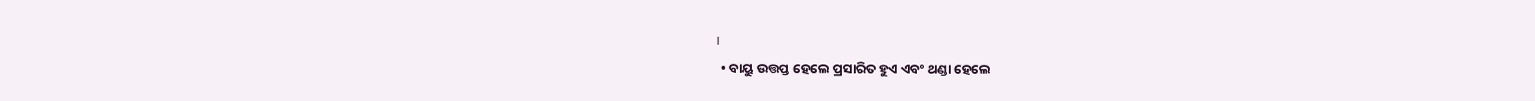।
  • ବାୟୁ ଉତ୍ତପ୍ତ ହେଲେ ପ୍ରସାରିତ ହୁଏ ଏବଂ ଥଣ୍ଡା ହେଲେ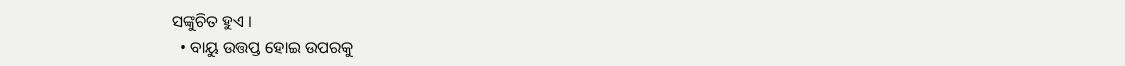ସଙ୍କୁଚିତ ହୁଏ ।
  • ବାୟୁ ଉତ୍ତପ୍ତ ହୋଇ ଉପରକୁ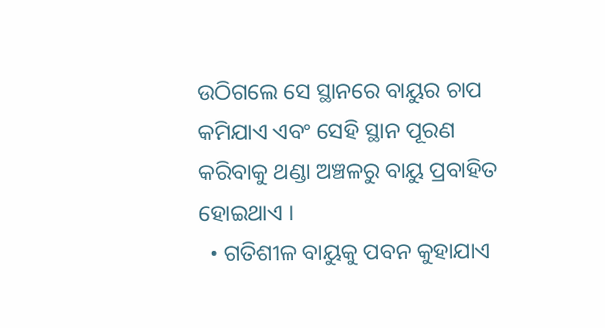ଉଠିଗଲେ ସେ ସ୍ଥାନରେ ବାୟୁର ଚାପ କମିଯାଏ ଏବଂ ସେହି ସ୍ଥାନ ପୂରଣ କରିବାକୁ ଥଣ୍ଡା ଅଞ୍ଚଳରୁ ବାୟୁ ପ୍ରବାହିତ ହୋଇଥାଏ ।
  • ଗତିଶୀଳ ବାୟୁକୁ ପବନ କୁହାଯାଏ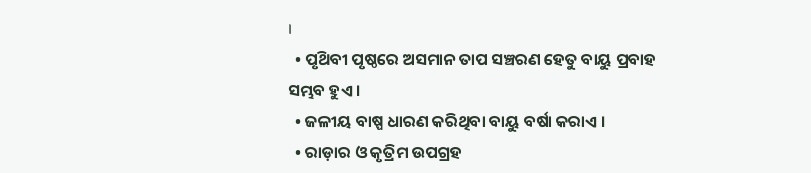।
  • ପୃଥ‌ିବୀ ପୃଷ୍ଠରେ ଅସମାନ ତାପ ସଞ୍ଚରଣ ହେତୁ ବାୟୁ ପ୍ରବାହ ସମ୍ଭବ ହୁଏ ।
  • ଜଳୀୟ ବାଷ୍ପ ଧାରଣ କରିଥିବା ବାୟୁ ବର୍ଷା କରାଏ ।
  • ରାଡ଼ାର ଓ କୃତ୍ରିମ ଉପଗ୍ରହ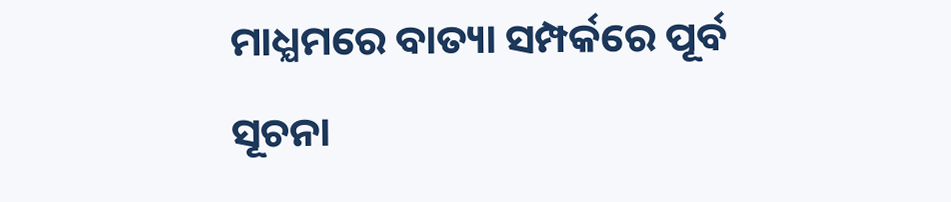ମାଧ୍ଯମରେ ବାତ୍ୟା ସମ୍ପର୍କରେ ପୂର୍ବ ସୂଚନା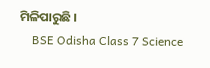ମିଳିପାରୁଛି ।
    BSE Odisha Class 7 Science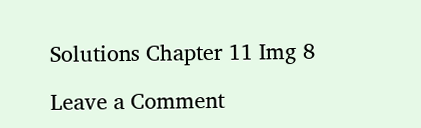Solutions Chapter 11 Img 8

Leave a Comment